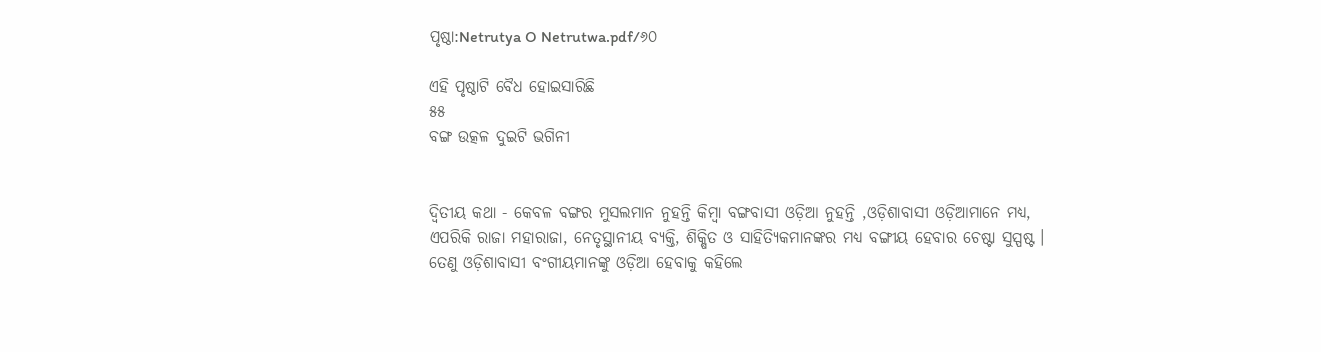ପୃଷ୍ଠା:Netrutya O Netrutwa.pdf/୬୦

ଏହି ପୃଷ୍ଠାଟି ବୈଧ ହୋଇସାରିଛି
୫୫
ବଙ୍ଗ ଉତ୍କଳ ଦୁଇଟି ଭଗିନୀ


ଦ୍ୱିତୀୟ କଥା - କେବଳ ବଙ୍ଗର ମୁସଲମାନ ନୁହ‌ନ୍ତି କିମ୍ବା ବଙ୍ଗବାସୀ ଓଡ଼ିଆ ନୁହ‌ନ୍ତି ,ଓଡ଼ିଶାବାସୀ ଓଡ଼ିଆମାନେ ମଧ୍ୟ, ଏପରିକି ରାଜା ମହାରାଜା, ନେତୃସ୍ଥାନୀୟ ବ୍ୟକ୍ତି, ଶିକ୍ଷିତ ଓ ସାହିତ୍ୟିକମାନଙ୍କର ମଧ୍ୟ ବଙ୍ଗୀୟ ହେବାର ଚେଷ୍ଟା ସୁସ୍ପଷ୍ଟ । ତେଣୁ ଓଡ଼ିଶାବାସୀ ବଂଗୀୟମାନଙ୍କୁ ଓଡ଼ିଆ ହେବାକୁ କ‌ହିଲେ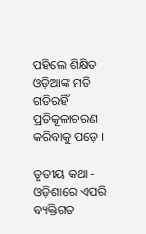ପ‌ହିଲେ ଶିକ୍ଷିତ ଓଡ଼ିଆଙ୍କ ମତି ଗତିରହିଁ ପ୍ରତିକୂଳାଚରଣ କରିବାକୁ ପଡ଼େ ।

ତୃତୀୟ କଥା - ଓଡ଼ିଶାରେ ଏପରି ବ୍ୟକ୍ତିଗତ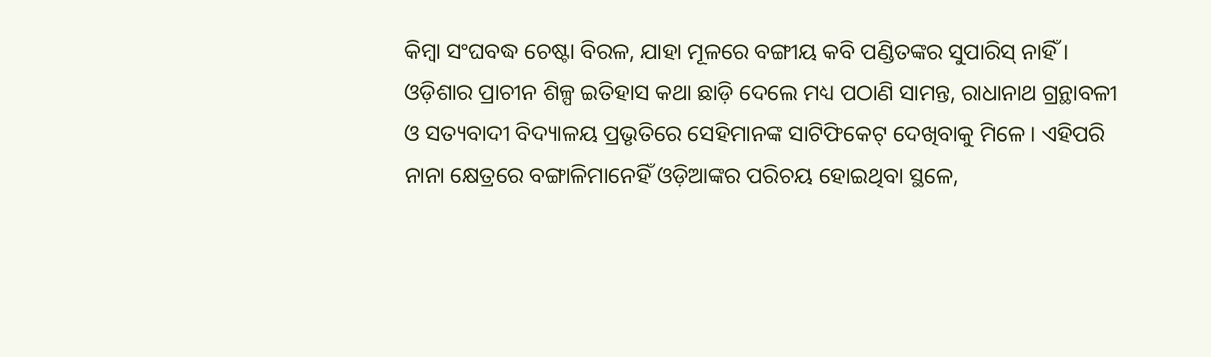କିମ୍ବା ସଂଘବଦ୍ଧ ଚେଷ୍ଟା ବିରଳ, ଯାହା ମୂଳରେ ବଙ୍ଗୀୟ କବି ପଣ୍ଡିତଙ୍କର ସୁପାରିସ୍ ନାହିଁ । ଓଡ଼ିଶାର ପ୍ରାଚୀନ ଶିଳ୍ପ ଇତିହାସ କଥା ଛାଡ଼ି ଦେଲେ ମଧ୍ୟ ପଠାଣି ସାମନ୍ତ, ରାଧାନାଥ ଗ୍ରନ୍ଥାବଳୀ ଓ ସତ୍ୟବାଦୀ ବିଦ୍ୟାଳୟ ପ୍ରଭୃତିରେ ସେହିମାନଙ୍କ ସାଟିଫିକେଟ୍ ଦେଖିବାକୁ ମିଳେ । ଏହିପରି ନାନା କ୍ଷେତ୍ରରେ ବଙ୍ଗାଳିମାନେହିଁ ଓଡ଼ିଆଙ୍କର ପରିଚୟ ହୋଇଥିବା ସ୍ଥଳେ,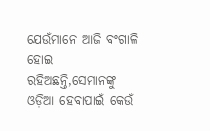ଯେଉଁମାନେ ଆଜି ବଂଗାଳି ହୋଇ ରହିଅଛନ୍ତି,ସେମାନଙ୍କୁ ଓଡ଼ିଆ ହେବାପାଇଁ କେଉଁ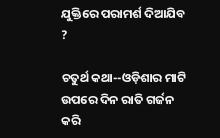ଯୁକ୍ତିରେ ପରାମର୍ଶ ଦିଆଯିବ ?

ଚତୁର୍ଥ କଥା--ଓଡ଼ିଶାର ମାଟି ଉପରେ ଦିନ ରାତି ଗର୍ଜନ କରି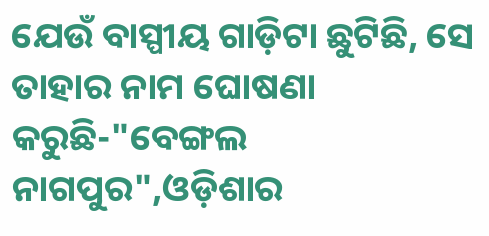ଯେଉଁ ବାସ୍ପୀୟ ଗାଡ଼ିଟା ଛୁଟିଛି, ସେ ତାହାର ନାମ ଘୋଷଣା କରୁଛି-"ବେଙ୍ଗଲ ନାଗପୁର",ଓଡ଼ିଶାର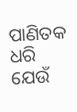ପାଣିତକ ଧରି ଯେଉଁ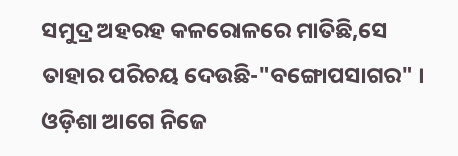ସମୁଦ୍ର ଅହରହ କଳରୋଳରେ ମାତିଛି,ସେ ତାହାର ପରିଚୟ ଦେଉଛି-"ବଙ୍ଗୋପସାଗର" । ଓଡ଼ିଶା ଆଗେ ନିଜେ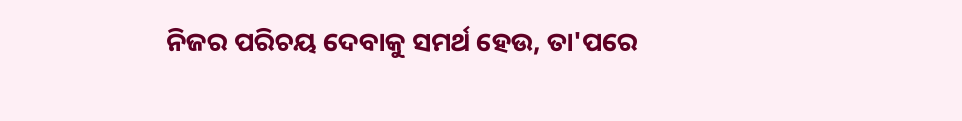ନିଜର ପରିଚୟ ଦେବାକୁ ସମର୍ଥ ହେଉ, ତା'ପରେ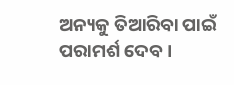ଅନ୍ୟକୁ ତିଆରିବା ପାଇଁ ପରାମର୍ଶ ଦେବ ।